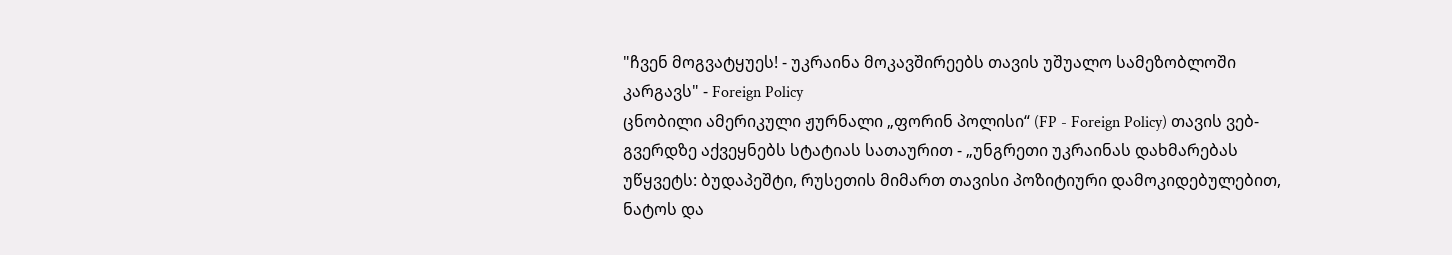"ჩვენ მოგვატყუეს! - უკრაინა მოკავშირეებს თავის უშუალო სამეზობლოში კარგავს" - Foreign Policy
ცნობილი ამერიკული ჟურნალი „ფორინ პოლისი“ (FP - Foreign Policy) თავის ვებ-გვერდზე აქვეყნებს სტატიას სათაურით - „უნგრეთი უკრაინას დახმარებას უწყვეტს: ბუდაპეშტი, რუსეთის მიმართ თავისი პოზიტიური დამოკიდებულებით, ნატოს და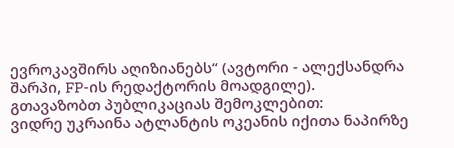ევროკავშირს აღიზიანებს“ (ავტორი - ალექსანდრა შარპი, FP-ის რედაქტორის მოადგილე).
გთავაზობთ პუბლიკაციას შემოკლებით:
ვიდრე უკრაინა ატლანტის ოკეანის იქითა ნაპირზე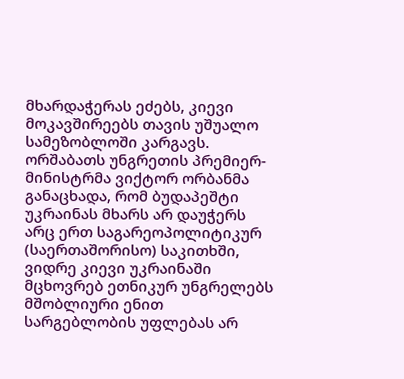მხარდაჭერას ეძებს, კიევი მოკავშირეებს თავის უშუალო სამეზობლოში კარგავს. ორშაბათს უნგრეთის პრემიერ-მინისტრმა ვიქტორ ორბანმა განაცხადა, რომ ბუდაპეშტი უკრაინას მხარს არ დაუჭერს არც ერთ საგარეოპოლიტიკურ (საერთაშორისო) საკითხში, ვიდრე კიევი უკრაინაში მცხოვრებ ეთნიკურ უნგრელებს მშობლიური ენით სარგებლობის უფლებას არ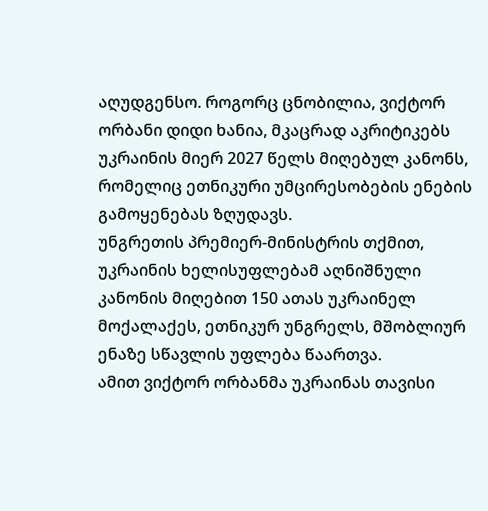აღუდგენსო. როგორც ცნობილია, ვიქტორ ორბანი დიდი ხანია, მკაცრად აკრიტიკებს უკრაინის მიერ 2027 წელს მიღებულ კანონს, რომელიც ეთნიკური უმცირესობების ენების გამოყენებას ზღუდავს.
უნგრეთის პრემიერ-მინისტრის თქმით, უკრაინის ხელისუფლებამ აღნიშნული კანონის მიღებით 150 ათას უკრაინელ მოქალაქეს, ეთნიკურ უნგრელს, მშობლიურ ენაზე სწავლის უფლება წაართვა.
ამით ვიქტორ ორბანმა უკრაინას თავისი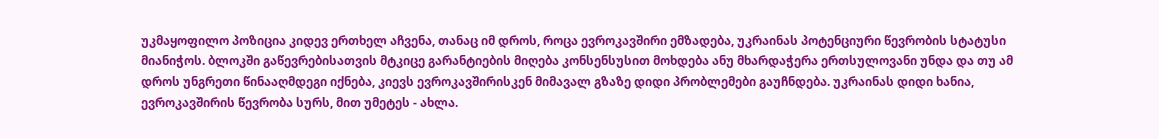უკმაყოფილო პოზიცია კიდევ ერთხელ აჩვენა, თანაც იმ დროს, როცა ევროკავშირი ემზადება, უკრაინას პოტენციური წევრობის სტატუსი მიანიჭოს. ბლოკში გაწევრებისათვის მტკიცე გარანტიების მიღება კონსენსუსით მოხდება ანუ მხარდაჭერა ერთსულოვანი უნდა და თუ ამ დროს უნგრეთი წინააღმდეგი იქნება, კიევს ევროკავშირისკენ მიმავალ გზაზე დიდი პრობლემები გაუჩნდება. უკრაინას დიდი ხანია, ევროკავშირის წევრობა სურს, მით უმეტეს - ახლა.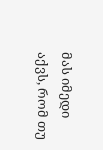მას იმედი აქვს, რომ თუ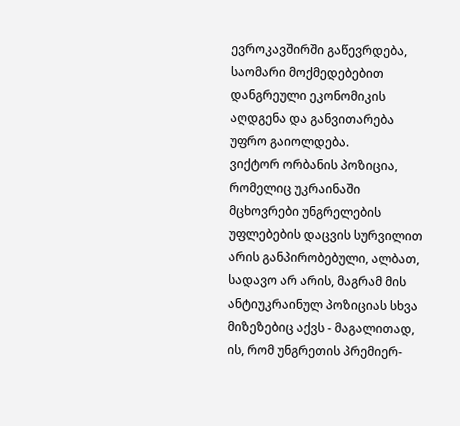ევროკავშირში გაწევრდება, საომარი მოქმედებებით დანგრეული ეკონომიკის აღდგენა და განვითარება უფრო გაიოლდება.
ვიქტორ ორბანის პოზიცია, რომელიც უკრაინაში მცხოვრები უნგრელების უფლებების დაცვის სურვილით არის განპირობებული, ალბათ, სადავო არ არის, მაგრამ მის ანტიუკრაინულ პოზიციას სხვა მიზეზებიც აქვს - მაგალითად, ის, რომ უნგრეთის პრემიერ-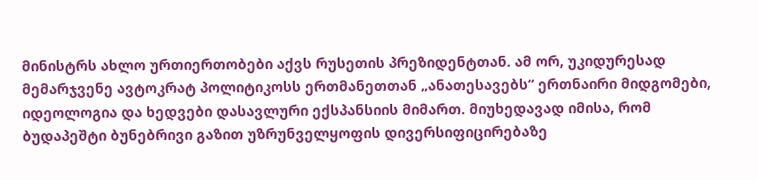მინისტრს ახლო ურთიერთობები აქვს რუსეთის პრეზიდენტთან. ამ ორ, უკიდურესად მემარჯვენე ავტოკრატ პოლიტიკოსს ერთმანეთთან „ანათესავებს“ ერთნაირი მიდგომები, იდეოლოგია და ხედვები დასავლური ექსპანსიის მიმართ. მიუხედავად იმისა, რომ ბუდაპეშტი ბუნებრივი გაზით უზრუნველყოფის დივერსიფიცირებაზე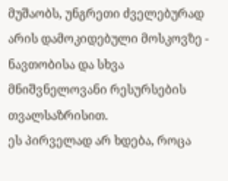მუშაობს, უნგრეთი ძველებურად არის დამოკიდებული მოსკოვზე - ნავთობისა და სხვა მნიშვნელოვანი რესურსების თვალსაზრისით.
ეს პირველად არ ხდება, როცა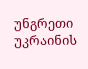უნგრეთი უკრაინის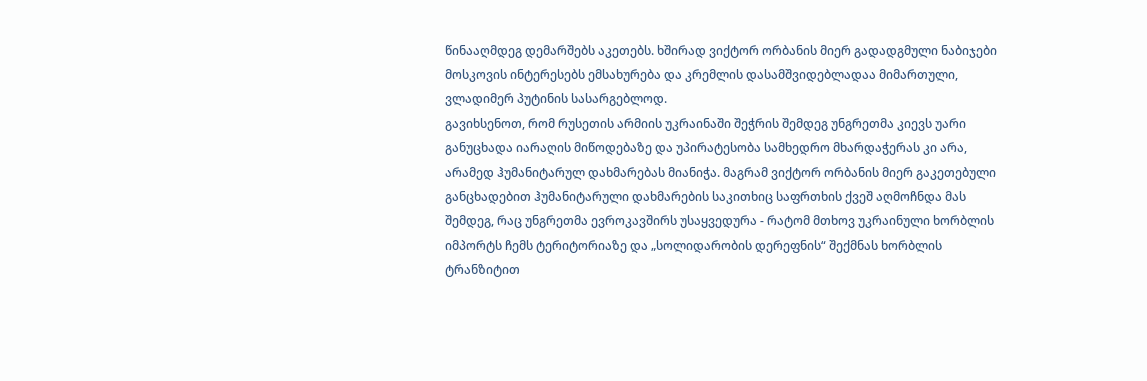წინააღმდეგ დემარშებს აკეთებს. ხშირად ვიქტორ ორბანის მიერ გადადგმული ნაბიჯები მოსკოვის ინტერესებს ემსახურება და კრემლის დასამშვიდებლადაა მიმართული, ვლადიმერ პუტინის სასარგებლოდ.
გავიხსენოთ, რომ რუსეთის არმიის უკრაინაში შეჭრის შემდეგ უნგრეთმა კიევს უარი განუცხადა იარაღის მიწოდებაზე და უპირატესობა სამხედრო მხარდაჭერას კი არა, არამედ ჰუმანიტარულ დახმარებას მიანიჭა. მაგრამ ვიქტორ ორბანის მიერ გაკეთებული განცხადებით ჰუმანიტარული დახმარების საკითხიც საფრთხის ქვეშ აღმოჩნდა მას შემდეგ, რაც უნგრეთმა ევროკავშირს უსაყვედურა - რატომ მთხოვ უკრაინული ხორბლის იმპორტს ჩემს ტერიტორიაზე და „სოლიდარობის დერეფნის“ შექმნას ხორბლის ტრანზიტით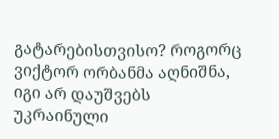გატარებისთვისო? როგორც ვიქტორ ორბანმა აღნიშნა, იგი არ დაუშვებს უკრაინული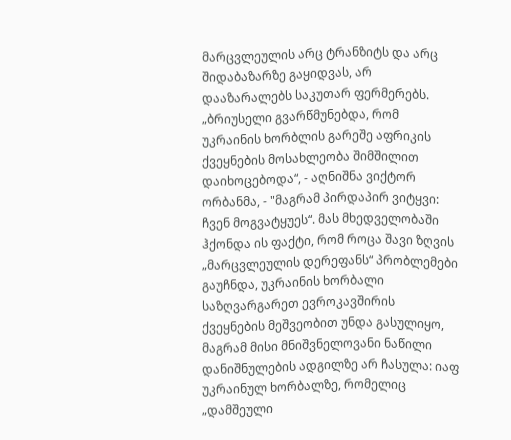მარცვლეულის არც ტრანზიტს და არც შიდაბაზარზე გაყიდვას, არ დააზარალებს საკუთარ ფერმერებს.
„ბრიუსელი გვარწმუნებდა, რომ უკრაინის ხორბლის გარეშე აფრიკის ქვეყნების მოსახლეობა შიმშილით დაიხოცებოდა“, - აღნიშნა ვიქტორ ორბანმა, - "მაგრამ პირდაპირ ვიტყვი: ჩვენ მოგვატყუეს“. მას მხედველობაში ჰქონდა ის ფაქტი, რომ როცა შავი ზღვის „მარცვლეულის დერეფანს“ პრობლემები გაუჩნდა, უკრაინის ხორბალი საზღვარგარეთ ევროკავშირის ქვეყნების მეშვეობით უნდა გასულიყო, მაგრამ მისი მნიშვნელოვანი ნაწილი დანიშნულების ადგილზე არ ჩასულა: იაფ უკრაინულ ხორბალზე, რომელიც „დამშეული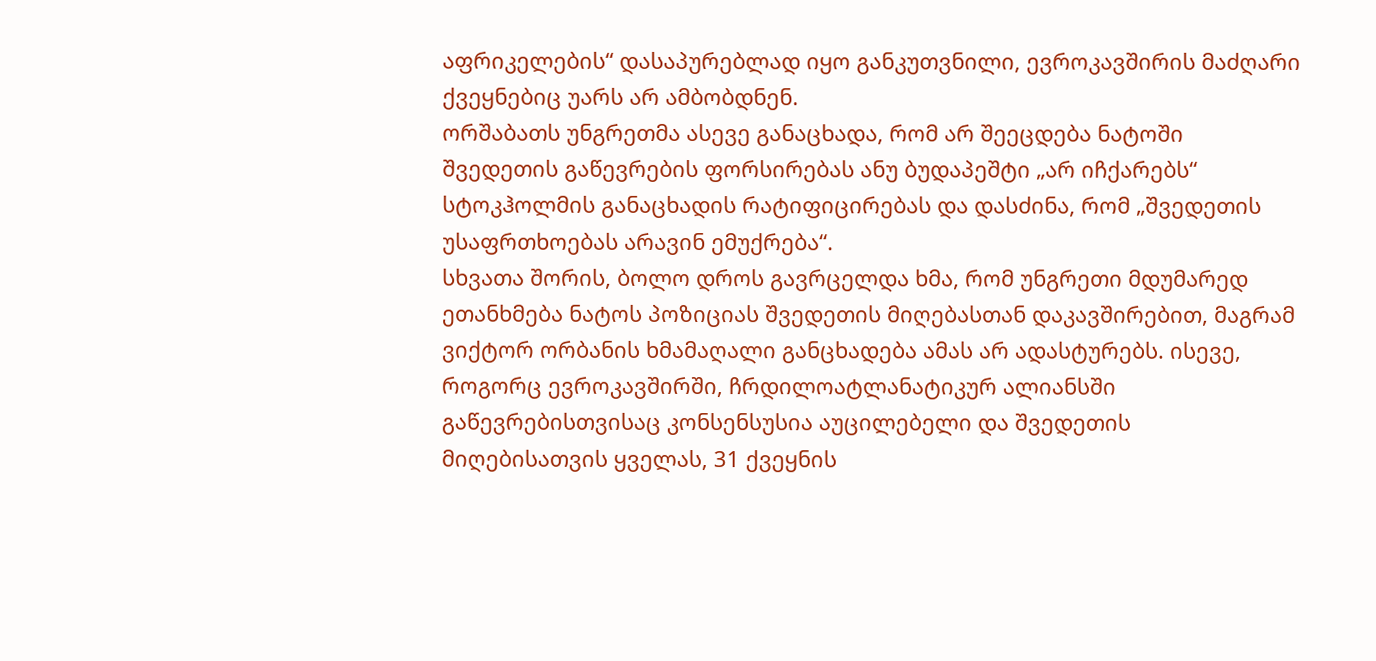აფრიკელების“ დასაპურებლად იყო განკუთვნილი, ევროკავშირის მაძღარი ქვეყნებიც უარს არ ამბობდნენ.
ორშაბათს უნგრეთმა ასევე განაცხადა, რომ არ შეეცდება ნატოში შვედეთის გაწევრების ფორსირებას ანუ ბუდაპეშტი „არ იჩქარებს“ სტოკჰოლმის განაცხადის რატიფიცირებას და დასძინა, რომ „შვედეთის უსაფრთხოებას არავინ ემუქრება“.
სხვათა შორის, ბოლო დროს გავრცელდა ხმა, რომ უნგრეთი მდუმარედ ეთანხმება ნატოს პოზიციას შვედეთის მიღებასთან დაკავშირებით, მაგრამ ვიქტორ ორბანის ხმამაღალი განცხადება ამას არ ადასტურებს. ისევე, როგორც ევროკავშირში, ჩრდილოატლანატიკურ ალიანსში გაწევრებისთვისაც კონსენსუსია აუცილებელი და შვედეთის მიღებისათვის ყველას, 31 ქვეყნის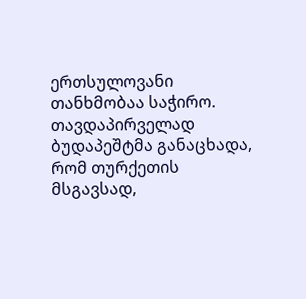ერთსულოვანი თანხმობაა საჭირო. თავდაპირველად ბუდაპეშტმა განაცხადა, რომ თურქეთის მსგავსად,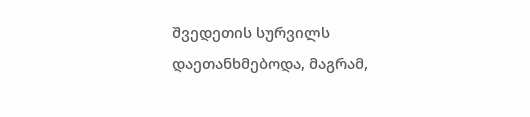შვედეთის სურვილს დაეთანხმებოდა, მაგრამ,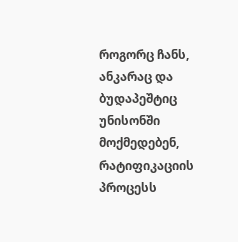როგორც ჩანს, ანკარაც და ბუდაპეშტიც უნისონში მოქმედებენ, რატიფიკაციის პროცესს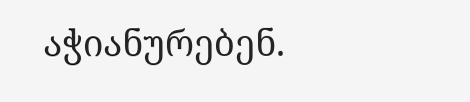აჭიანურებენ.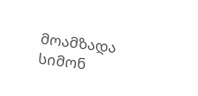მოამზადა სიმონ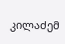კილაძემ